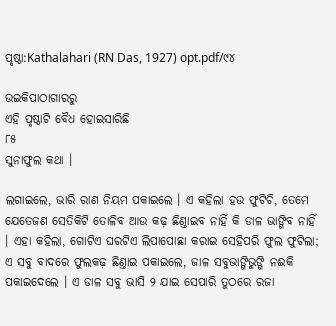ପୃଷ୍ଠା:Kathalahari (RN Das, 1927) opt.pdf/୯୪

ଉଇକିପାଠାଗାର‌ରୁ
ଏହି ପୃଷ୍ଠାଟି ବୈଧ ହୋଇସାରିଛି
୮୫
ସୁନାଫୁଲ କଥା ।

ଲଗାଇଲେ, ଭାରି ରାଣ ନିୟମ ପକାଇଲେ । ଏ କହିଲା ହଉ ଫୁଟିଚି, ତେମେ ଯେତେଜଣ ସେତିକିଟି ତୋଳିବ ଆଉ କଢ଼ ଛିଣ୍ତାଇବ ନାହିଁ କି ଡାଳ ଭାଙ୍ଗିବ ନାହିଁ । ଏହା କ‌ହିଲା, ଗୋଟିଏ ଘରଟିଏ ଲିପାପୋଛା କରାଇ ସେହିପରି ଫୁଲ ଫୁଟିଲା; ଏ ସବୁ ବାଦରେ ଫୁଲକଢ଼ ଛିଣ୍ତାଇ ପକାଇଲେ, ଜାଳ ସବୁଭାଙ୍ଗିଭୁଙ୍ଗି ନଈକି ପକାଇଦେଲେ । ଏ ଡାଳ ସବୁ ଭାସି ୨ ଯାଇ ସେପାରି ତୁଠରେ ରଜା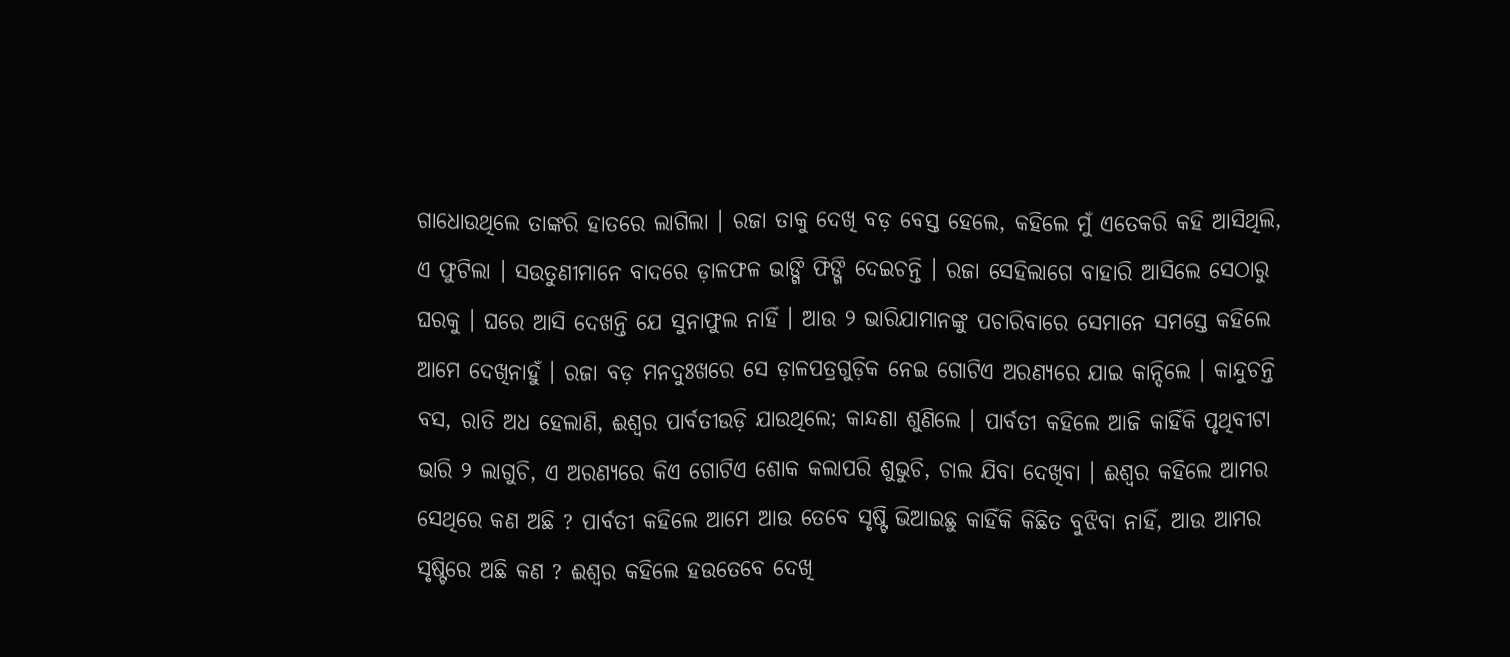ଗାଧୋଉଥିଲେ ତାଙ୍କରି ହାତରେ ଲାଗିଲା । ରଜା ତାକୁ ଦେଖି ବଡ଼ ବେସ୍ତ ହେଲେ, କ‌ହିଲେ ମୁଁ ଏତେକରି କହି ଆସିଥିଲି, ଏ ଫୁଟିଲା । ସଉତୁଣୀମାନେ ବାଦରେ ଡ଼ାଳଫଳ ଭାଙ୍ଗି ଫିଙ୍ଗି ଦେଇଚନ୍ତି । ରଜା ସେହିଲାଗେ ବାହାରି ଆସିଲେ ସେଠାରୁ ଘରକୁ । ଘରେ ଆସି ଦେଖନ୍ତି ଯେ ସୁନାଫୁଲ ନାହିଁ । ଆଉ ୨ ଭାରିଯାମାନଙ୍କୁ ପଚାରିବାରେ ସେମାନେ ସମସ୍ତେ କହିଲେ ଆମେ ଦେଖିନାହୁଁ । ରଜା ବଡ଼ ମନ‌ଦୁଃଖରେ ସେ ଡ଼ାଳପତ୍ରଗୁଡ଼ିକ ନେଇ ଗୋଟିଏ ଅରଣ୍ୟରେ ଯାଇ କାନ୍ଦିଲେ । କାନ୍ଦୁଚନ୍ତି ବସ, ରାତି ଅଧ ହେଲାଣି, ଈଶ୍ୱର ପାର୍ବତୀଉଡ଼ି ଯାଉଥିଲେ; କାନ୍ଦଣା ଶୁଣିଲେ । ପାର୍ବତୀ କ‌ହିଲେ ଆଜି କାହିଁକି ପୃଥିବୀଟା ଭାରି ୨ ଲାଗୁଚି, ଏ ଅରଣ୍ୟରେ କିଏ ଗୋଟିଏ ଶୋକ କଲାପରି ଶୁଭୁଚି, ଚାଲ ଯିବା ଦେଖିବା । ଈଶ୍ୱର କହିଲେ ଆମର ସେଥିରେ କଣ ଅଛି ? ପାର୍ବତୀ କହିଲେ ଆମେ ଆଉ ତେବେ ସୃଷ୍ଟି ଭିଆଇଛୁ କାହିଁକି କିଛିତ ବୁଝିବା ନାହିଁ, ଆଉ ଆମର ସୃଷ୍ଟିରେ ଅଛି କଣ ? ଈଶ୍ୱର କ‌ହିଲେ ହଉତେବେ ଦେଖି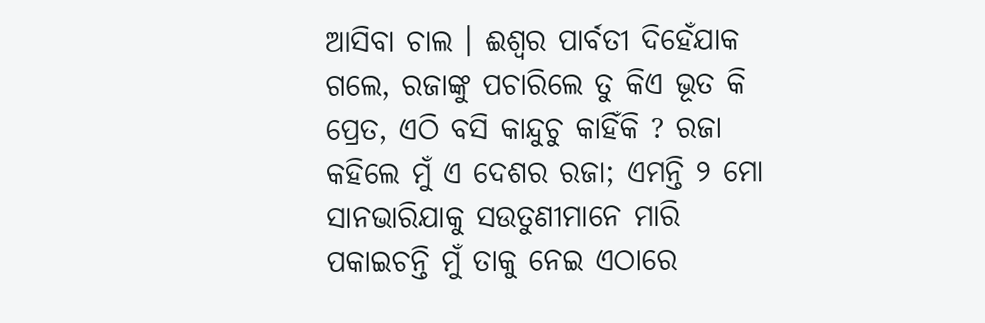ଆସିବା ଚାଲ । ଈଶ୍ୱର ପାର୍ବତୀ ଦିହେଁଯାକ ଗଲେ, ରଜାଙ୍କୁ ପଚାରିଲେ ତୁ କିଏ ଭୂତ କି ପ୍ରେତ, ଏଠି ବସି କାନ୍ଦୁଚୁ କାହିଁକି ? ରଜା କହିଲେ ମୁଁ ଏ ଦେଶର ରଜା; ଏମନ୍ତି ୨ ମୋ ସାନଭାରିଯାକୁ ସଉତୁଣୀମାନେ ମାରି ପକାଇଚନ୍ତି ମୁଁ ତାକୁ ନେଇ ଏଠାରେ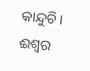କାନ୍ଦୁଚି। ଈଶ୍ୱର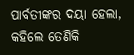ପାର୍ବତୀଙ୍କର ଦୟା ହେଲା, କହିଲେ ତେଣିକି